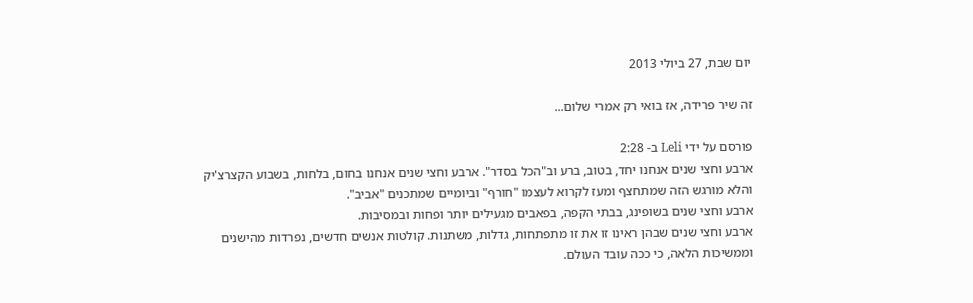יום שבת, 27 ביולי 2013

זה שיר פרידה, אז בואי רק אמרי שלום...

פורסם על ידי Leli ב- 2:28
ארבע וחצי שנים אנחנו יחד, בטוב, ברע וב"הכל בסדר". ארבע וחצי שנים אנחנו בחום, בלחות, בשבוע הקצרצ'יק והלא מורגש הזה שמתחצף ומעז לקרוא לעצמו "חורף" וביומיים שמתכנים "אביב".
ארבע וחצי שנים בשופינג, בבתי הקפה, בפאבים מגעילים יותר ופחות ובמסיבות.
ארבע וחצי שנים שבהן ראינו זו את זו מתפתחות, גדלות, משתנות. קולטות אנשים חדשים, נפרדות מהישנים וממשיכות הלאה, כי ככה עובד העולם.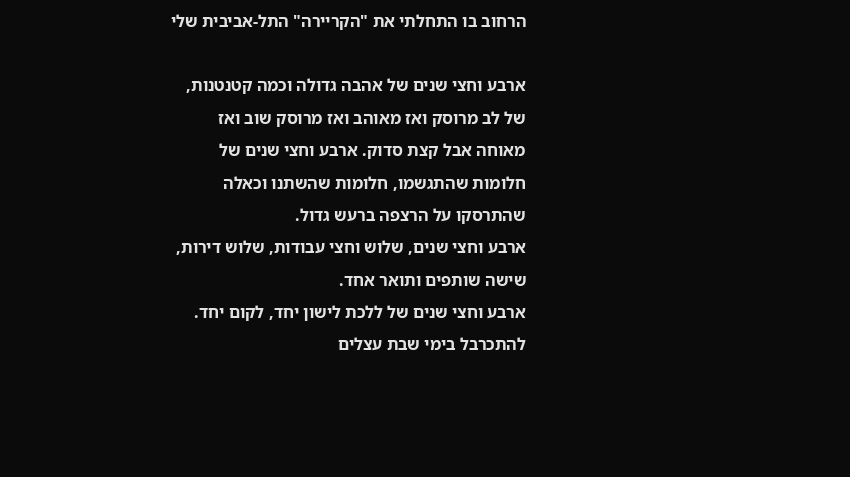הרחוב בו התחלתי את "הקריירה" התל-אביבית שלי

ארבע וחצי שנים של אהבה גדולה וכמה קטנטנות, של לב מרוסק ואז מאוהב ואז מרוסק שוב ואז מאוחה אבל קצת סדוק. ארבע וחצי שנים של חלומות שהתגשמו, חלומות שהשתנו וכאלה שהתרסקו על הרצפה ברעש גדול.
ארבע וחצי שנים, שלוש וחצי עבודות, שלוש דירות, שישה שותפים ותואר אחד.
ארבע וחצי שנים של ללכת לישון יחד, לקום יחד. להתכרבל בימי שבת עצלים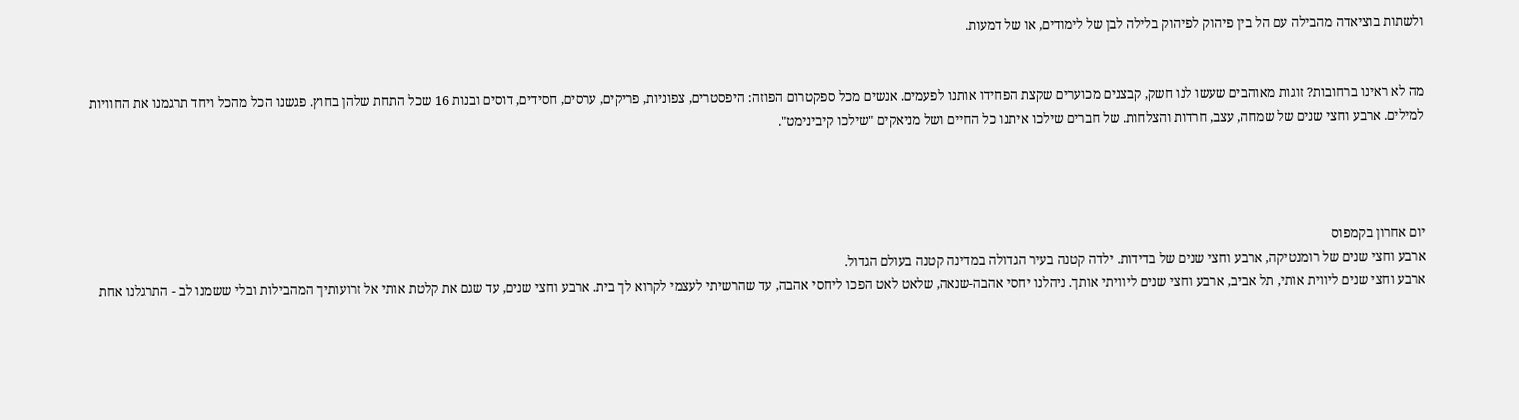ולשתות בוציאדה מהבילה עם הל בין פיהוק לפיהוק בלילה לבן של לימודים, או של דמעות.


מה לא ראינו ברחובות? זוגות מאוהבים שעשו לנו חשק, קבצנים מכוערים שקצת הפחידו אותנו לפעמים. אנשים מכל ספקטרום הפוזה: היפסטרים, צפוניות, פריקים, ערסים, חסידים, דוסים ובנות 16 שכל התחת שלהן בחוץ. פגשנו הכל מהכל ויחד תרגמנו את החוויות למילים. ארבע וחצי שנים של שמחה, עצב, חרדות והצלחות. של חברים שילכו איתנו כל החיים ושל מניאקים "שילכו קיבינימט".




יום אחרון בקמפוס
ארבע וחצי שנים של רומנטיקה, ארבע וחצי שנים של בדידות. ילדה קטנה בעיר הגדולה במדינה קטנה בעולם הגדול.
ארבע וחצי שנים ליווית אותי, תל אביב, ארבע וחצי שנים ליוויתי אותך. ניהלנו יחסי אהבה-שנאה, שלאט לאט הפכו ליחסי אהבה, עד שהרשיתי לעצמי לקרוא לך בית. ארבע וחצי שנים, עד שגם את קלטת אותי אל זרועותיך המהבילות ובלי ששמנו לב - התרגלנו אחת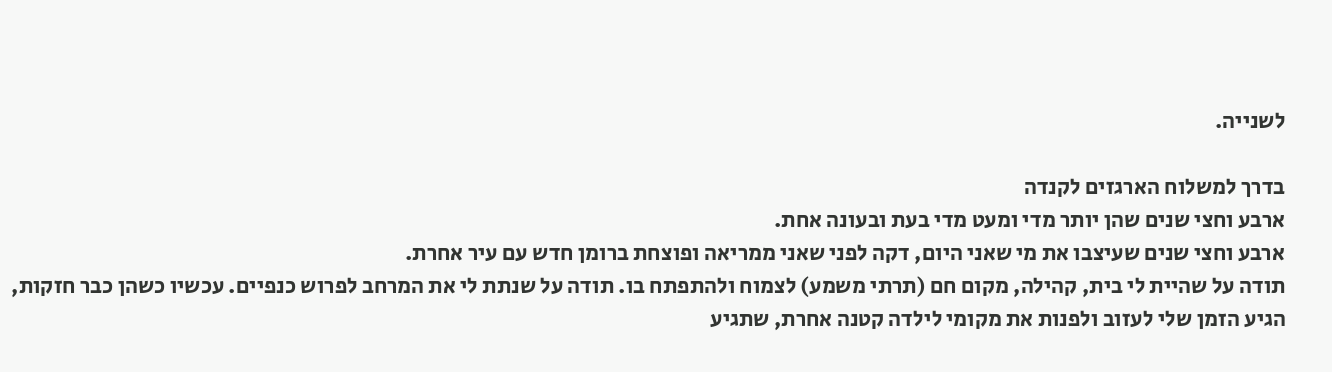לשנייה.

בדרך למשלוח הארגזים לקנדה
ארבע וחצי שנים שהן יותר מדי ומעט מדי בעת ובעונה אחת.
ארבע וחצי שנים שעיצבו את מי שאני היום, דקה לפני שאני ממריאה ופוצחת ברומן חדש עם עיר אחרת.
תודה על שהיית לי בית, קהילה, מקום חם (תרתי משמע) לצמוח ולהתפתח בו. תודה על שנתת לי את המרחב לפרוש כנפיים. עכשיו כשהן כבר חזקות, הגיע הזמן שלי לעזוב ולפנות את מקומי לילדה קטנה אחרת, שתגיע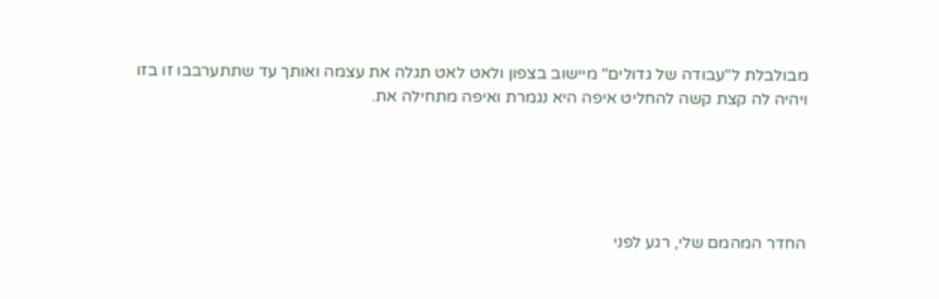מבולבלת ל"עבודה של גדולים" מיישוב בצפון ולאט לאט תגלה את עצמה ואותך עד שתתערבבו זו בזו ויהיה לה קצת קשה להחליט איפה היא נגמרת ואיפה מתחילה את.





החדר המהמם שלי, רגע לפני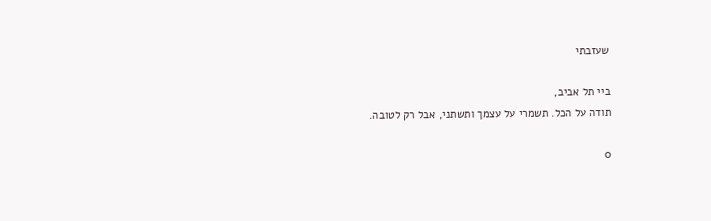שעזבתי

ביי תל אביב,
תודה על הכל. תשמרי על עצמך ותשתני, אבל רק לטובה.

0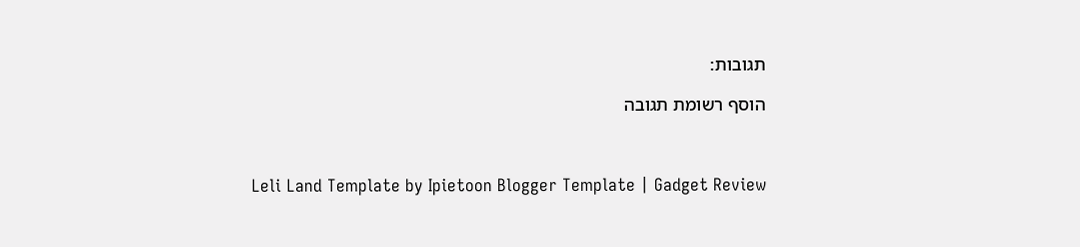תגובות:

הוסף רשומת תגובה



Leli Land Template by Ipietoon Blogger Template | Gadget Review